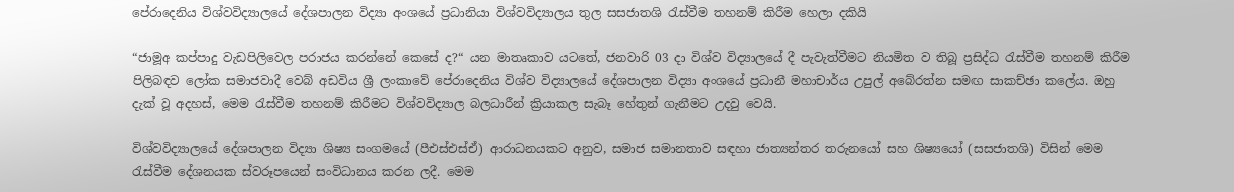පේරාදෙනිය විශ්වවිද්‍යාලයේ දේශපාලන විද්‍යා අංශයේ ප්‍රධානියා විශ්වවිද්‍යාලය තුල සසජාතශි රැස්වීම තහනම් කිරීම හෙලා දකියි

“ජාමූඅ කප්පාදු වැඩපිලිවෙල පරාජය කරන්නේ කෙසේ ද?“ යන මාතෘකාව යටතේ, ජනවාරි 03 දා විශ්ව විද්‍යාලයේ දී පැවැත්වීමට නියමිත ව තිබූ ප්‍රසිද්ධ රැස්වීම තහනම් කිරීම පිලිබඳව ලෝක සමාජවාදී වෙබ් අඩවිය ශ්‍රී ලංකාවේ පේරාදෙනිය විශ්ව විද්‍යාලයේ දේශපාලන විද්‍යා අංශයේ ප්‍රධානී මහාචාර්ය උපුල් අබේරත්න සමඟ සාකච්ඡා කලේය. ඔහු දැක් වූ අදහස්, මෙම රැස්වීම තහනම් කිරීමට විශ්වවිද්‍යාල බලධාරීන් ක්‍රියාකල සැබෑ හේතුන් ගැනීමට උදවු වෙයි.

විශ්වවිද්‍යාලයේ දේශපාලන විද්‍යා ශිෂ්‍ය සංගමයේ (පීඑස්එස්ඒ) ආරාධනයකට අනුව, සමාජ සමානතාව සඳහා ජාත්‍යන්තර තරුනයෝ සහ ශිෂ්‍යයෝ (සසජාතශි) විසින් මෙම රැස්වීම දේශනයක ස්වරූපයෙන් සංවිධානය කරන ලදී. මෙම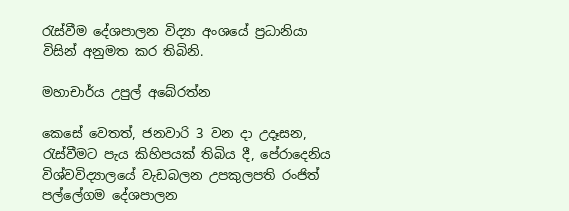රැස්වීම දේශපාලන විද්‍යා අංශයේ ප්‍රධානියා විසින් අනුමත කර තිබිනි.

මහාචාර්ය උපුල් අබේරත්න

කෙසේ වෙතත්, ජනවාරි 3 වන දා උදෑසන, රැස්වීමට පැය කිහිපයක් තිබිය දී, පේරාදෙනිය විශ්වවිද්‍යාලයේ වැඩබලන උපකුලපති රංජිත් පල්ලේගම දේශපාලන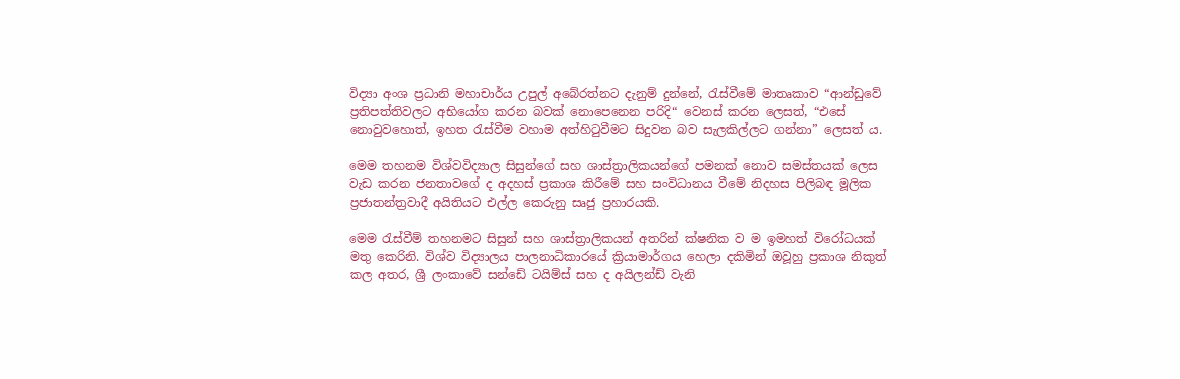විද්‍යා අංශ ප්‍රධානි මහාචාර්ය උපුල් අබේරත්නට දැනුම් දුන්නේ, රැස්වීමේ මාතෘකාව “ආන්ඩුවේ ප්‍රතිපත්තිවලට අභියෝග කරන බවක් නොපෙනෙන පරිදි“ වෙනස් කරන ලෙසත්, “එසේ නොවුවහොත්, ඉහත රැස්වීම වහාම අත්හිටුවීමට සිදුවන බව සැලකිල්ලට ගන්නා” ලෙසත් ය.

මෙම තහනම විශ්වවිද්‍යාල සිසුන්ගේ සහ ශාස්ත්‍රාලිකයන්ගේ පමනක් නොව සමස්තයක් ලෙස වැඩ කරන ජනතාවගේ ද අදහස් ප්‍රකාශ කිරීමේ සහ සංවිධානය වීමේ නිදහස පිලිබඳ මූලික ප්‍රජාතන්ත්‍රවාදී අයිතියට එල්ල කෙරුනු සෘජු ප්‍රහාරයකි.

මෙම රැස්වීම් තහනමට සිසුන් සහ ශාස්ත්‍රාලිකයන් අතරින් ක්ෂනික ව ම ඉමහත් විරෝධයක් මතු කෙරිනි. විශ්ව විද්‍යාලය පාලනාධිකාරයේ ක්‍රියාමාර්ගය හෙලා දකිමින් ඔවූහු ප්‍රකාශ නිකුත් කල අතර, ශ්‍රී ලංකාවේ සන්ඩේ ටයිම්ස් සහ ද අයිලන්ඩ් වැනි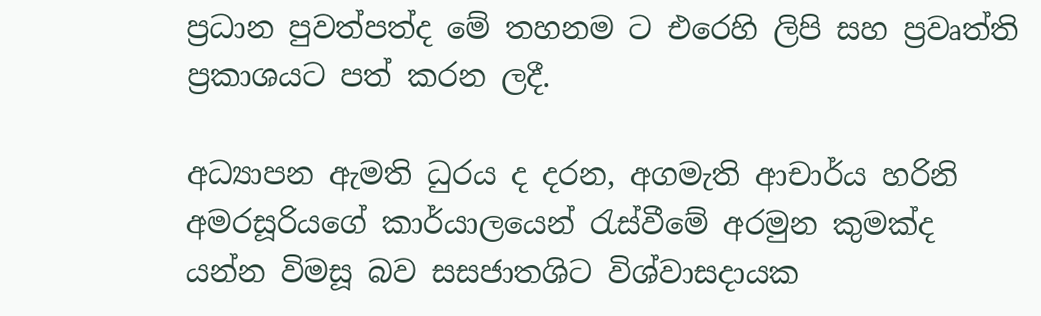ප්‍රධාන පුවත්පත්ද මේ තහනම ට එරෙහි ලිපි සහ ප්‍රවෘත්ති ප්‍රකාශයට පත් කරන ලදී.

අධ්‍යාපන ඇමති ධුරය ද දරන, අගමැති ආචාර්ය හරිනි අමරසූරියගේ කාර්යාලයෙන් රැස්වීමේ අරමුන කුමක්ද යන්න විමසූ බව සසජාතශිට විශ්වාසදායක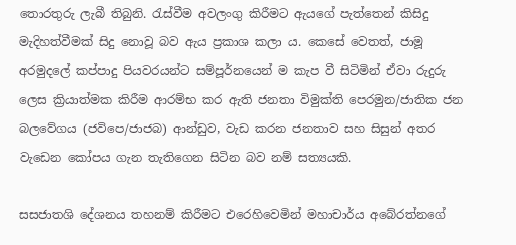තොරතුරු ලැබී තිබුනි. රැස්වීම අවලංගු කිරීමට ඇයගේ පැත්තෙන් කිසිදු මැදිහත්වීමක් සිදු නොවූ බව ඇය ප්‍රකාශ කලා ය. කෙසේ වෙතත්, ජාමූ අරමුදලේ කප්පාදු පියවරයන්ට සම්පූර්නයෙන් ම කැප වී සිටිමින් ඒවා රුදුරු ලෙස ක්‍රියාත්මක කිරීම ආරම්භ කර ඇති ජනතා විමුක්ති පෙරමුන/ජාතික ජන බලවේගය (ජවිපෙ/ජාජබ) ආන්ඩුව, වැඩ කරන ජනතාව සහ සිසුන් අතර වැඩෙන කෝපය ගැන තැතිගෙන සිටින බව නම් සත්‍යයකි.

සසජාතශි දේශනය තහනම් කිරීමට එරෙහිවෙමින් මහාචාර්ය අබේරත්නගේ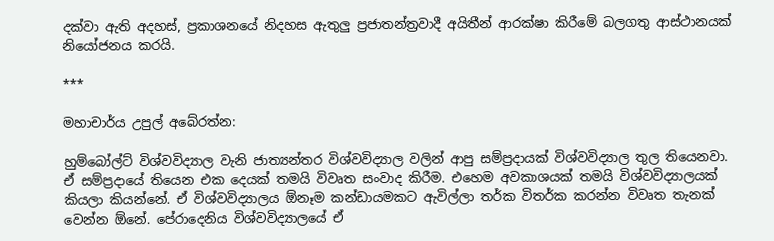දක්වා ඇති අදහස්, ප්‍රකාශනයේ නිදහස ඇතුලු ප්‍රජාතන්ත්‍රවාදී අයිතීන් ආරක්ෂා කිරීමේ බලගතු ආස්ථානයක් නියෝජනය කරයි.

***

මහාචාර්ය උපුල් අබේරත්න:

හුම්බෝල්ට් විශ්වවිද්‍යාල වැනි ජාත්‍යන්තර විශ්වවිද්‍යාල වලින් ආපු සම්ප්‍රදායක් විශ්වවිද්‍යාල තුල තියෙනවා. ඒ සම්ප්‍රදායේ තියෙන එක දෙයක් තමයි විවෘත සංවාද කිරීම. එහෙම අවකාශයක් තමයි විශ්වවිද්‍යාලයක් කියලා කියන්නේ. ඒ විශ්වවිද්‍යාලය ඕනෑම කන්ඩායමකට ඇවිල්ලා තර්ක විතර්ක කරන්න විවෘත තැනක් වෙන්න ඕනේ. පේරාදෙනිය විශ්වවිද්‍යාලයේ ඒ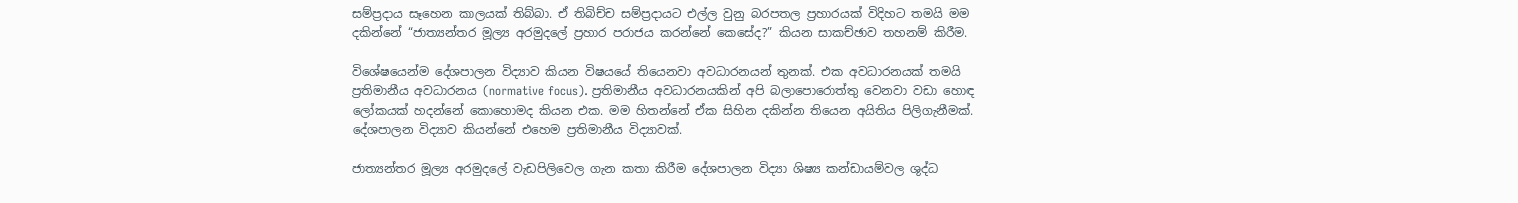සම්ප්‍රදාය සෑහෙන කාලයක් තිබ්බා. ඒ තිබිච්ච සම්ප්‍රදායට එල්ල වුනු බරපතල ප්‍රහාරයක් විදිහට තමයි මම දකින්නේ “ජාත්‍යන්තර මූල්‍ය අරමුදලේ ප්‍රහාර පරාජය කරන්නේ කෙසේද?” කියන සාකච්ඡාව තහනම් කිරීම.

විශේෂයෙන්ම දේශපාලන විද්‍යාව කියන විෂයයේ තියෙනවා අවධාරනයන් තුනක්. එක අවධාරනයක් තමයි ප්‍රතිමානීය අවධාරනය (normative focus). ප්‍රතිමානීය අවධාරනයකින් අපි බලාපොරොත්තු වෙනවා වඩා හොඳ ලෝකයක් හදන්නේ කොහොමද කියන එක. මම හිතන්නේ ඒක සිහින දකින්න තියෙන අයිතිය පිලිගැනීමක්. දේශපාලන විද්‍යාව කියන්නේ එහෙම ප්‍රතිමානීය විද්‍යාවක්.

ජාත්‍යන්තර මූල්‍ය අරමුදලේ වැඩපිලිවෙල ගැන කතා කිරීම දේශපාලන විද්‍යා ශිෂ්‍ය කන්ඩායම්වල ශුද්ධ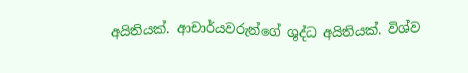අයිතියක්. ආචාර්යවරුන්ගේ ශුද්ධ අයිතියක්. විශ්ව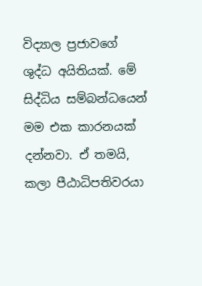විද්‍යාල ප්‍රජාවගේ ශුද්ධ අයිතියක්. මේ සිද්ධිය සම්බන්ධයෙන් මම එක කාරනයක් දන්නවා. ඒ තමයි, කලා පීඨාධිපතිවරයා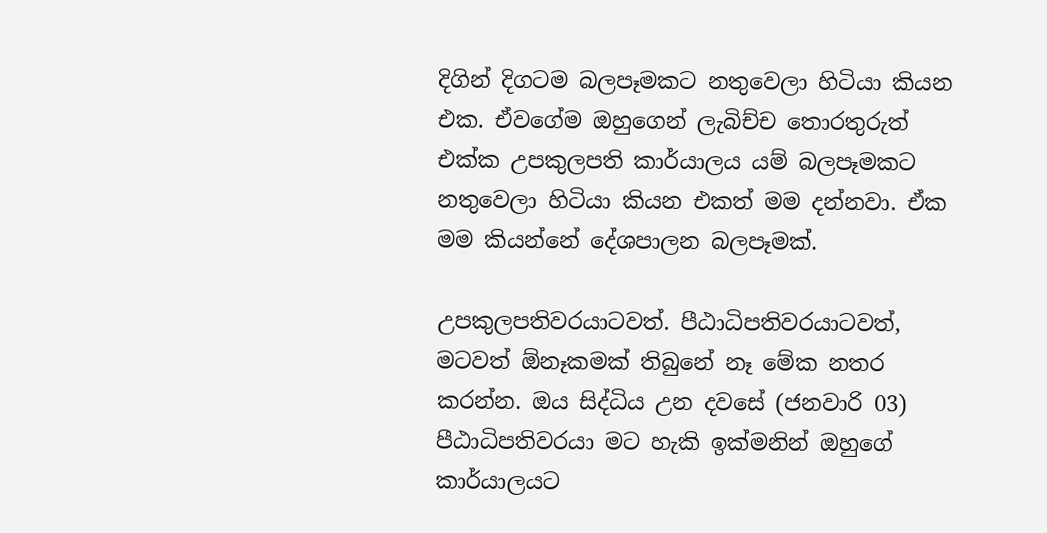දිගින් දිගටම බලපෑමකට නතුවෙලා හිටියා කියන එක. ඒවගේම ඔහුගෙන් ලැබිච්ච තොරතුරුත් එක්ක උපකුලපති කාර්යාලය යම් බලපෑමකට නතුවෙලා හිටියා කියන එකත් මම දන්නවා. ඒක මම කියන්නේ දේශපාලන බලපෑමක්.

උපකුලපතිවරයාටවත්. පීඨාධිපතිවරයාටවත්, මටවත් ඕනෑකමක් තිබුනේ නෑ මේක නතර කරන්න. ඔය සිද්ධිය උන දවසේ (ජනවාරි 03) පීඨාධිපතිවරයා මට හැකි ඉක්මනින් ඔහුගේ කාර්යාලයට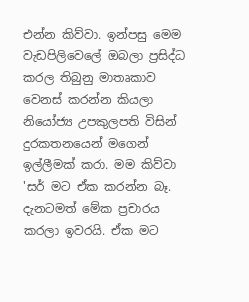එන්න කිව්වා. ඉන්පසු මෙම වැඩපිලිවෙලේ ඔබලා ප්‍රසිද්ධ කරල තිබුනු මාතෘකාව වෙනස් කරන්න කියලා නියෝජ්‍ය උපකුලපති විසින් දුරකතනයෙන් මගෙන් ඉල්ලීමක් කරා. මම කිව්වා 'සර් මට ඒක කරන්න බෑ. දැනටමත් මේක ප්‍රචාරය කරලා ඉවරයි. ඒක මට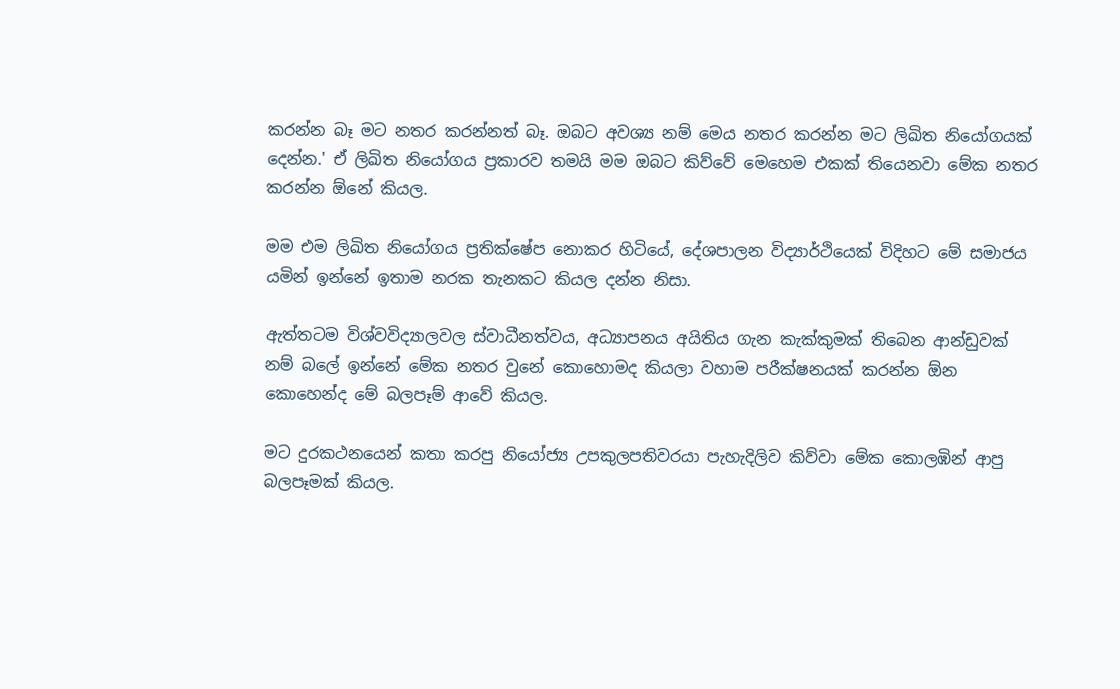කරන්න බෑ මට නතර කරන්නත් බෑ. ඔබට අවශ්‍ය නම් මෙය නතර කරන්න මට ලිඛිත නියෝගයක් දෙන්න.' ඒ ලිඛිත නියෝගය ප්‍රකාරව තමයි මම ඔබට කිව්වේ මෙහෙම එකක් තියෙනවා මේක නතර කරන්න ඕනේ කියල.

මම එම ලිඛිත නියෝගය ප්‍රතික්ෂේප නොකර හිටියේ, දේශපාලන විද්‍යාර්ථියෙක් විදිහට මේ සමාජය යමින් ඉන්නේ ඉතාම නරක තැනකට කියල දන්න නිසා.

ඇත්තටම විශ්වවිද්‍යාලවල ස්වාධීනත්වය, අධ්‍යාපනය අයිතිය ගැන කැක්කුමක් තිබෙන ආන්ඩුවක් නම් බලේ ඉන්නේ මේක නතර වුනේ කොහොමද කියලා වහාම පරීක්ෂනයක් කරන්න ඕන කොහෙන්ද මේ බලපෑම් ආවේ කියල.

මට දුරකථනයෙන් කතා කරපු නියෝජ්‍ය උපකුලපතිවරයා පැහැදිලිව කිව්වා මේක කොලඹින් ආපු බලපෑමක් කියල.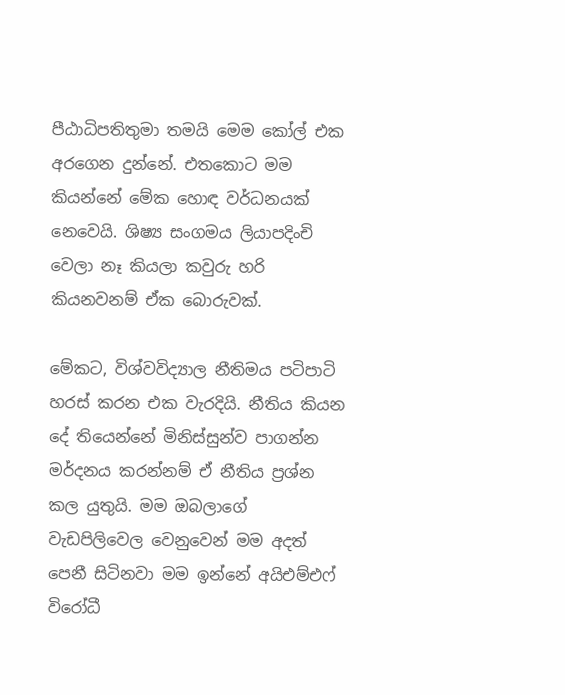පීඨාධිපතිතුමා තමයි මෙම කෝල් එක අරගෙන දුන්නේ. එතකොට මම කියන්නේ මේක හොඳ වර්ධනයක් නෙවෙයි. ශිෂ්‍ය සංගමය ලියාපදිංචි වෙලා නෑ කියලා කවුරු හරි කියනවනම් ඒක බොරුවක්.

මේකට, විශ්වවිද්‍යාල නීතිමය පටිපාටි හරස් කරන එක වැරදියි. නීතිය කියන දේ තියෙන්නේ මිනිස්සුන්ව පාගන්න මර්දනය කරන්නම් ඒ නීතිය ප්‍රශ්න කල යුතුයි. මම ඔබලාගේ වැඩපිලිවෙල වෙනුවෙන් මම අදත් පෙනී සිටිනවා මම ඉන්නේ අයිඑම්එෆ් විරෝධී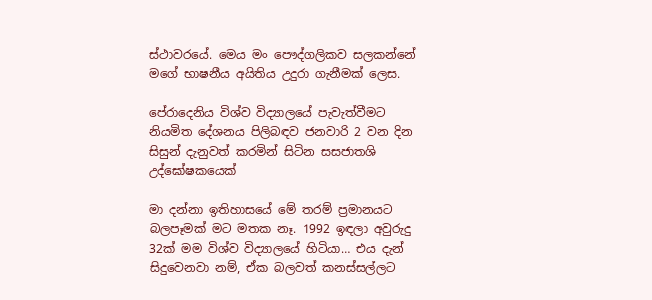ස්ථාවරයේ. මෙය මං පෞද්ගලිකව සලකන්නේ මගේ භාෂනීය අයිතිය උදුරා ගැනීමක් ලෙස.

පේරාදෙනිය විශ්ව විද්‍යාලයේ පැවැත්වීමට නියමිත දේශනය පිලිබඳව ජනවාරි 2 වන දින සිසුන් දැනුවත් කරමින් සිටින සසජාතශි උද්ඝෝෂකයෙක්

මා දන්නා ඉතිහාසයේ මේ තරම් ප්‍රමානයට බලපෑමක් මට මතක නෑ. 1992 ඉඳලා අවුරුදු 32ක් මම විශ්ව විද්‍යාලයේ හිටියා… එය දැන් සිදුවෙනවා නම්, ඒක බලවත් කනස්සල්ලට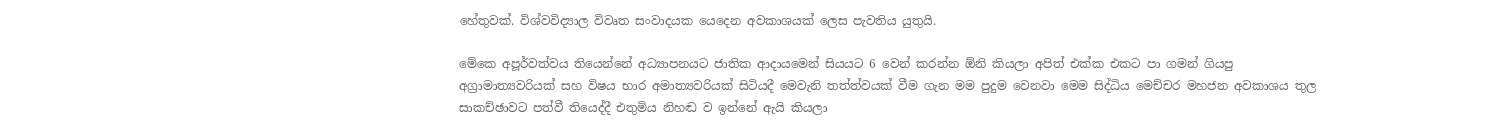හේතුවක්. විශ්වවිද්‍යාල විවෘත සංවාදයක යෙදෙන අවකාශයක් ලෙස පැවතිය යුතුයි.

මේකෙ අපූර්වත්වය තියෙන්නේ අධ්‍යාපනයට ජාතික ආදායමෙන් සියයට 6 වෙන් කරන්න ඕනි කියලා අපිත් එක්ක එකට පා ගමන් ගියපු අග්‍රාමාත්‍යවරියක් සහ විෂය භාර අමාත්‍යවරියක් සිටියදී මෙවැනි තත්ත්වයක් වීම ගැන මම පුදුම වෙනවා මෙම සිද්ධිය මෙච්චර මහජන අවකාශය තුල සාකච්ඡාවට පත්වී තියෙද්දී එතුමිය නිහඬ ව ඉන්නේ ඇයි කියලා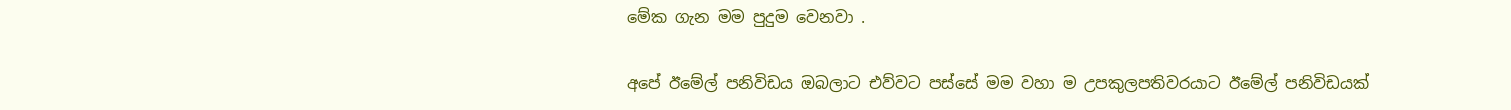මේක ගැන මම පුදුම වෙනවා .

අපේ ඊමේල් පනිවිඩය ඔබලාට එව්වට පස්සේ මම වහා ම උපකුලපතිවරයාට ඊමේල් පනිවිඩයක්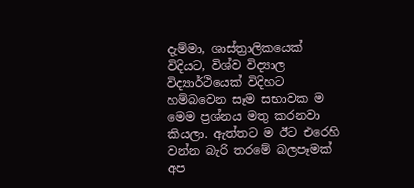දැම්මා, ශාස්ත්‍රාලිකයෙක් විදියට, විශ්ව විද්‍යාල විද්‍යාර්ථියෙක් විදිහට හම්බවෙන සෑම සභාවක ම මෙම ප්‍රශ්නය මතු කරනවා කියලා. ඇත්තට ම ඊට එරෙහි වන්න බැරි තරමේ බලපෑමක් අප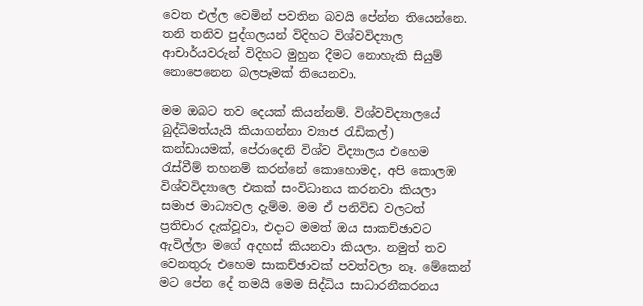වෙත එල්ල වෙමින් පවතින බවයි පේන්න තියෙන්නෙ. තනි තනිව පුද්ගලයන් විදිහට විශ්වවිද්‍යාල ආචාර්යවරුන් විදිහට මුහුන දීමට නොහැකි සියුම් නොපෙනෙන බලපෑමක් තියෙනවා.

මම ඔබට තව දෙයක් කියන්නම්. විශ්වවිද්‍යාලයේ බුද්ධිමත්යැයි කියාගන්නා ව්‍යාජ රැඩිකල්) කන්ඩායමක්, පේරාදෙනි විශ්ව විද්‍යාලය එහෙම රැස්වීම් තහනම් කරන්නේ කොහොමද, අපි කොලඹ විශ්වවිද්‍යාලෙ එකක් සංවිධානය කරනවා කියලා සමාජ මාධ්‍යවල දැම්ම. මම ඒ පනිවිඩ වලටත් ප්‍රතිචාර දැක්වූවා, එදාට මමත් ඔය සාකච්ඡාවට ඇවිල්ලා මගේ අදහස් කියනවා කියලා. නමුත් තව වෙනතුරු එහෙම සාකච්ඡාවක් පවත්වලා නෑ. මේකෙන් මට පේන දේ තමයි මෙම සිද්ධිය සාධාරනීකරනය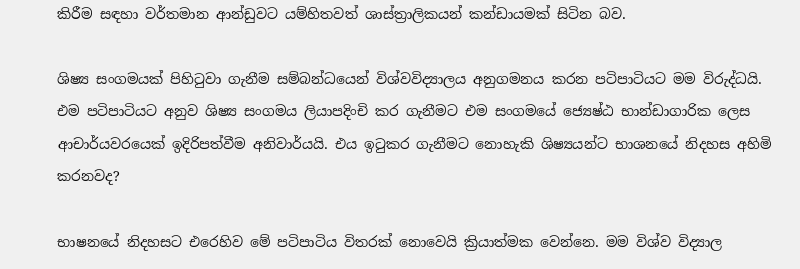කිරීම සඳහා වර්තමාන ආන්ඩුවට යම්හිතවත් ශාස්ත්‍රාලිකයන් කන්ඩායමක් සිටින බව.

ශිෂ්‍ය සංගමයක් පිහිටුවා ගැනීම සම්බන්ධයෙන් විශ්වවිද්‍යාලය අනුගමනය කරන පටිපාටියට මම විරුද්ධයි. එම පටිපාටියට අනුව ශිෂ්‍ය සංගමය ලියාපදිංචි කර ගැනීමට එම සංගමයේ ජ්‍යෙෂ්ඨ භාන්ඩාගාරික ලෙස ආචාර්යවරයෙක් ඉදිරිපත්වීම අනිවාර්යයි. එය ඉටුකර ගැනීමට නොහැකි ශිෂ්‍යයන්ට භාශනයේ නිදහස අහිමි කරනවද?

භාෂනයේ නිදහසට එරෙහිව මේ පටිපාටිය විතරක් නොවෙයි ක්‍රියාත්මක වෙන්නෙ. මම විශ්ව විද්‍යාල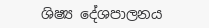ශිෂ්‍ය දේශපාලනය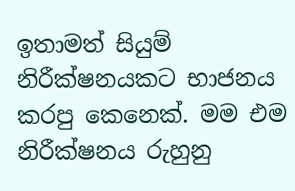ඉතාමත් සියුම් නිරීක්ෂනයකට භාජනය කරපු කෙනෙක්. මම එම නිරීක්ෂනය රුහුනු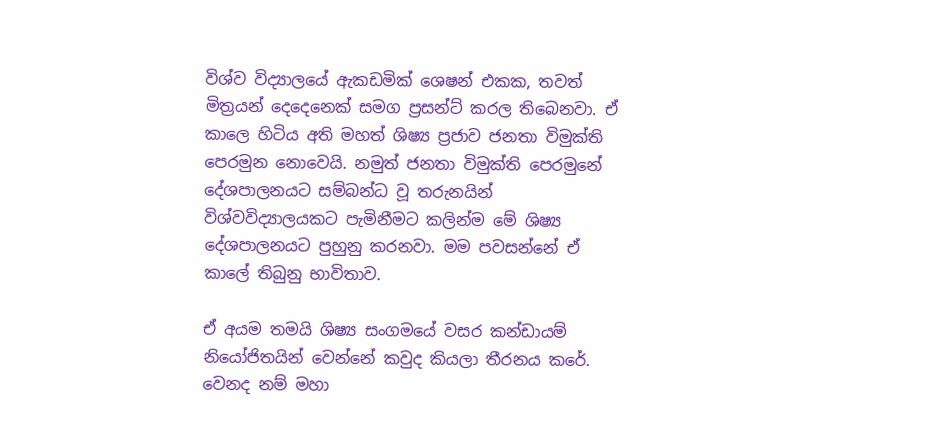විශ්ව විද්‍යාලයේ ඇකඩමික් ශෙෂන් එකක, තවත් මිත්‍රයන් දෙදෙනෙක් සමග ප්‍රසන්ට් කරල තිබෙනවා. ඒ කාලෙ හිටිය අති මහත් ශිෂ්‍ය ප්‍රජාව ජනතා විමුක්ති පෙරමුන නොවෙයි. නමුත් ජනතා විමුක්ති පෙරමුනේ දේශපාලනයට සම්බන්ධ වූ තරුනයින් විශ්වවිද්‍යාලයකට පැමිනීමට කලින්ම මේ ශිෂ්‍ය දේශපාලනයට පුහුනු කරනවා. මම පවසන්නේ ඒ කාලේ තිබුනු භාවිතාව.

ඒ අයම තමයි ශිෂ්‍ය සංගමයේ වසර කන්ඩායම් නියෝජිතයින් වෙන්නේ කවුද කියලා තීරනය කරේ. වෙනද නම් මහා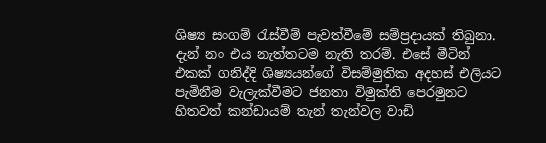ශිෂ්‍ය සංගම් රැස්වීම් පැවත්වීමේ සම්ප්‍රදායක් තිබුනා. දැන් නං එය නැත්තටම නැති තරම්. එසේ මීටින් එකක් ගනිද්දි ශිෂ්‍යයන්ගේ විසම්මුතික අදහස් එලියට පැමිනීම වැලැක්වීමට ජනතා විමුක්ති පෙරමුනට හිතවත් කන්ඩායම් තැන් තැන්වල වාඩි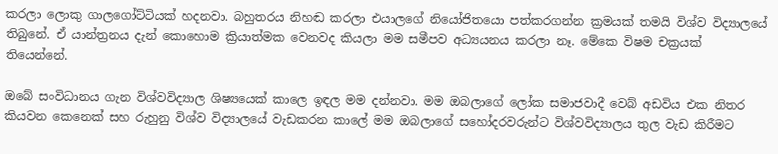කරලා ලොකු ගාලගෝට්ටියක් හදනවා. බහුතරය නිහඬ කරලා එයාලගේ නියෝජිතයො පත්කරගන්න ක්‍රමයක් තමයි විශ්ව විද්‍යාලයේ තිබුනේ. ඒ යාන්ත්‍රනය දැන් කොහොම ක්‍රියාත්මක වෙනවද කියලා මම සමීපව අධ්‍යයනය කරලා නෑ. මේකෙ විෂම චක්‍රයක් තියෙන්නේ.

ඔබේ සංවිධානය ගැන විශ්වවිද්‍යාල ශිෂ්‍යයෙක් කාලෙ ඉඳල මම දන්නවා. මම ඔබලාගේ ලෝක සමාජවාදී වෙබ් අඩවිය එක නිතර කියවන කෙනෙක් සහ රුහුනු විශ්ව විද්‍යාලයේ වැඩකරන කාලේ මම ඔබලාගේ සහෝදරවරුන්ට විශ්වවිද්‍යාලය තුල වැඩ කිරීමට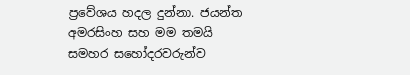ප්‍රවේශය හදල දුන්නා. ජයන්ත අමරසිංහ සහ මම තමයි සමහර සහෝදරවරුන්ව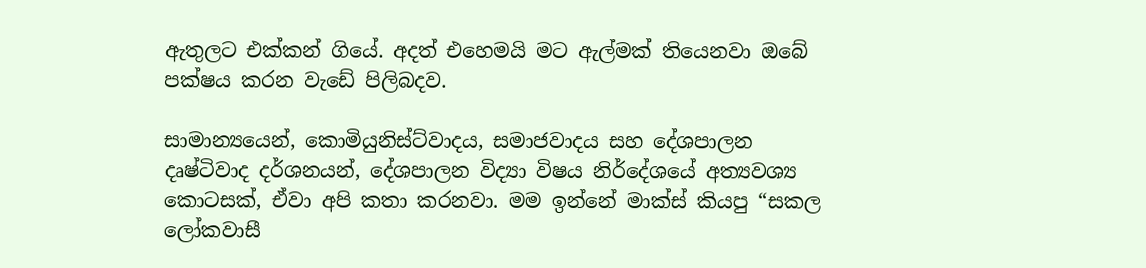ඇතුලට එක්කන් ගියේ. අදත් එහෙමයි මට ඇල්මක් තියෙනවා ඔබේ පක්ෂය කරන වැඩේ පිලිබදව.

සාමාන්‍යයෙන්, කොමියුනිස්ට්වාදය, සමාජවාදය සහ දේශපාලන දෘෂ්ටිවාද දර්ශනයන්, දේශපාලන විද්‍යා විෂය නිර්දේශයේ අත්‍යවශ්‍ය කොටසක්, ඒවා අපි කතා කරනවා. මම ඉන්නේ මාක්ස් කියපු “සකල ලෝකවාසී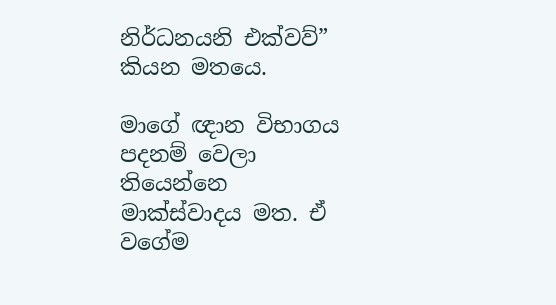නිර්ධනයනි එක්වව්” කියන මතයෙ.

මාගේ ඥාන විභාගය පදනම් වෙලා තියෙන්නෙ මාක්ස්වාදය මත. ඒ වගේම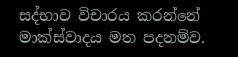සද්භාව විචාරය කරන්නේ මාක්ස්වාදය මත පදනම්ව.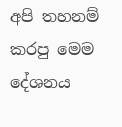අපි තහනම් කරපු මෙම දේශනය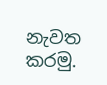නැවත කරමු.